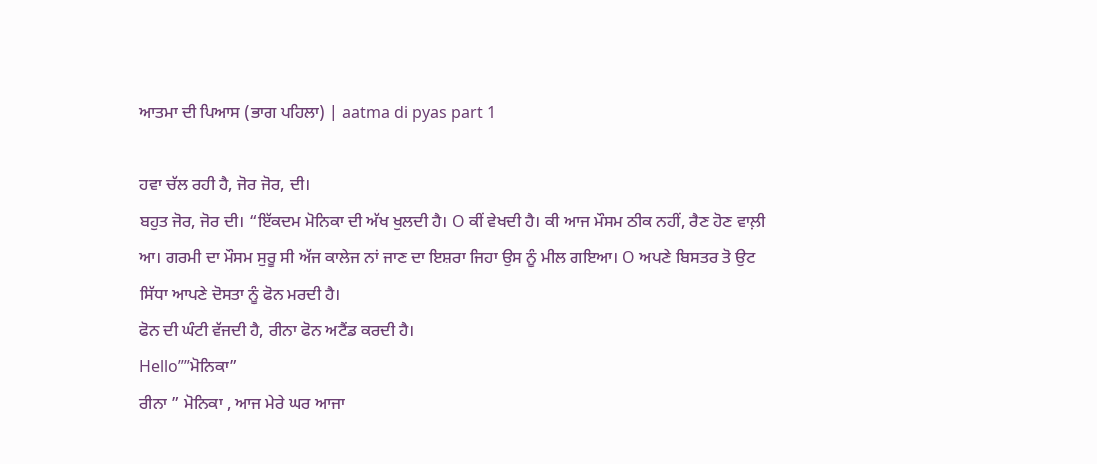ਆਤਮਾ ਦੀ ਪਿਆਸ (ਭਾਗ ਪਹਿਲਾ) | aatma di pyas part 1

ਹਵਾ ਚੱਲ ਰਹੀ ਹੈ, ਜੋਰ ਜੋਰ, ਦੀ।
ਬਹੁਤ ਜੋਰ, ਜੋਰ ਦੀ। “ਇੱਕਦਮ ਮੋਨਿਕਾ ਦੀ ਅੱਖ ਖੁਲਦੀ ਹੈ। O ਕੀਂ ਵੇਖਦੀ ਹੈ। ਕੀ ਆਜ ਮੌਸਮ ਠੀਕ ਨਹੀਂ, ਰੈਣ ਹੋਣ ਵਾਲ਼ੀ ਆ। ਗਰਮੀ ਦਾ ਮੌਸਮ ਸੁਰੂ ਸੀ ਅੱਜ ਕਾਲੇਜ ਨਾਂ ਜਾਣ ਦਾ ਇਸ਼ਰਾ ਜਿਹਾ ਉਸ ਨੂੰ ਮੀਲ ਗਇਆ। O ਅਪਣੇ ਬਿਸਤਰ ਤੋ ਉਟ ਸਿੱਧਾ ਆਪਣੇ ਦੋਸਤਾ ਨੂੰ ਫੋਨ ਮਰਦੀ ਹੈ।
ਫੋਨ ਦੀ ਘੰਟੀ ਵੱਜਦੀ ਹੈ, ਰੀਨਾ ਫੋਨ ਅਟੈਂਡ ਕਰਦੀ ਹੈ।
Hello””ਮੋਨਿਕਾ”
ਰੀਨਾ ” ਮੋਨਿਕਾ , ਆਜ ਮੇਰੇ ਘਰ ਆਜਾ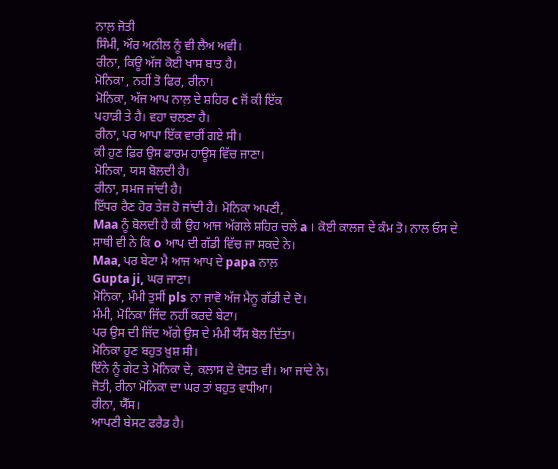ਨਾਲ਼ ਜੋਤੀ
ਸਿੰਮੀ, ਔਰ ਅਨੀਲ ਨੂੰ ਵੀ ਲੈਅ ਅਵੀ।
ਰੀਨਾ, ਕਿਊ ਅੱਜ ਕੋਈ ਖਾਸ ਬਾਤ ਹੈ।
ਮੋਨਿਕਾ , ਨਹੀਂ ਤੋ ਫਿਰ, ਰੀਨਾ।
ਮੋਨਿਕਾ, ਅੱਜ ਆਪ ਨਾਲ਼ ਦੇ ਸ਼ਹਿਰ c ਜੋਂ ਕੀ ਇੱਕ
ਪਹਾੜੀ ਤੇ ਹੈ। ਵਹਾ ਚਲਣਾ ਹੈ।
ਰੀਨਾ, ਪਰ ਆਪਾ ਇੱਕ ਵਾਰੀਂ ਗਏ ਸੀ।
ਕੀ ਹੁਣ ਫ਼ਿਰ ਉਸ ਫਾਰਮ ਹਾਊਸ ਵਿੱਚ ਜਾਣਾ।
ਮੋਨਿਕਾ, ਯਸ ਬੋਲਦੀ ਹੈ।
ਰੀਨਾ, ਸਮਜ ਜਾਂਦੀ ਹੈ।
ਇੱਧਰ ਰੈਣ ਹੋਰ ਤੇਜ਼ ਹੋ ਜਾਂਦੀ ਹੈ। ਮੋਨਿਕਾ ਅਪਣੀ,
Maa ਨੂੰ ਬੋਲਦੀ ਹੈ ਕੀ ਉਹ ਆਜ ਅੱਗਲੇ ਸ਼ਹਿਰ ਚਲੇ a । ਕੋਈ ਕਾਲਜ ਦੇ ਕੰਮ ਤੋ। ਨਾਲ ਓਸ ਦੇ
ਸਾਥੀ ਵੀ ਨੇ ਕਿ o ਆਪ ਦੀ ਗੱਡੀ ਵਿੱਚ ਜਾ ਸਕਦੇ ਨੇ।
Maa, ਪਰ ਬੇਟਾ ਮੈ ਆਜ ਆਪ ਦੇ papa ਨਾਲ਼
Gupta ji, ਘਰ ਜਾਣਾ।
ਮੋਨਿਕਾ, ਮੰਮੀ ਤੁਸੀਂ pls ਨਾ ਜਾਵੋ ਅੱਜ ਮੈਨੂ ਗੱਡੀ ਦੇ ਦੋ।
ਮੰਮੀ, ਮੋਨਿਕਾ ਜਿੱਦ ਨਹੀਂ ਕਰਦੇ ਬੇਟਾ।
ਪਰ ਉਸ ਦੀ ਜਿੱਦ ਅੱਗੇ ਉਸ ਦੇ ਮੰਮੀ ਯੈੱਸ ਬੋਲ ਦਿੱਤਾ।
ਮੋਨਿਕਾ ਹੁਣ ਬਹੁਤ ਖ਼ੁਸ਼ ਸੀ।
ਇੰਨੇ ਨੂੰ ਗੇਟ ਤੇ ਮੋਨਿਕਾ ਦੇ, ਕਲਾਸ ਦੇ ਦੋਸਤ ਵੀ। ਆ ਜਾਂਦੇ ਨੇ।
ਜੋਤੀ, ਰੀਨਾ ਮੋਨਿਕਾ ਦਾ ਘਰ ਤਾਂ ਬਹੁਤ ਵਧੀਆ।
ਰੀਨਾ, ਯੈੱਸ।
ਆਪਣੀ ਬੇਸਟ ਫਰੈਡ ਹੈ।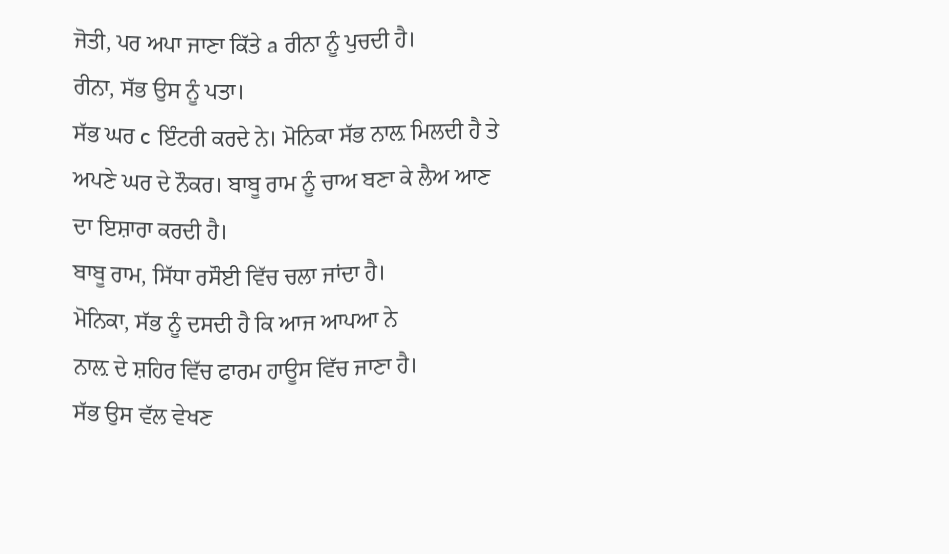ਜੋਤੀ, ਪਰ ਅਪਾ ਜਾਣਾ ਕਿੱਤੇ a ਰੀਨਾ ਨੂੰ ਪੁਚਦੀ ਹੈ।
ਰੀਨਾ, ਸੱਭ ਉਸ ਨੂੰ ਪਤਾ।
ਸੱਭ ਘਰ c ਇੰਟਰੀ ਕਰਦੇ ਨੇ। ਮੋਨਿਕਾ ਸੱਭ ਨਾਲ਼ ਮਿਲਦੀ ਹੈ ਤੇ ਅਪਣੇ ਘਰ ਦੇ ਨੌਕਰ। ਬਾਬੂ ਰਾਮ ਨੂੰ ਚਾਅ ਬਣਾ ਕੇ ਲੈਅ ਆਣ ਦਾ ਇਸ਼ਾਰਾ ਕਰਦੀ ਹੈ।
ਬਾਬੂ ਰਾਮ, ਸਿੱਧਾ ਰਸੌਈ ਵਿੱਚ ਚਲਾ ਜਾਂਦਾ ਹੈ।
ਮੋਨਿਕਾ, ਸੱਭ ਨੂੰ ਦਸਦੀ ਹੈ ਕਿ ਆਜ ਆਪਆ ਨੇ
ਨਾਲ਼ ਦੇ ਸ਼ਹਿਰ ਵਿੱਚ ਫਾਰਮ ਹਾਊਸ ਵਿੱਚ ਜਾਣਾ ਹੈ।
ਸੱਭ ਉਸ ਵੱਲ ਵੇਖਣ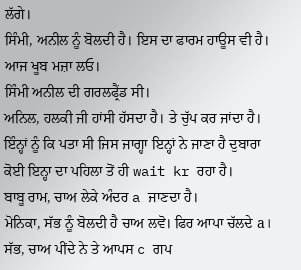ਲੱਗੇ।
ਸਿੰਮੀ, ਅਨੀਲ ਨੂੰ ਬੋਲਦੀ ਹੈ। ਇਸ ਦਾ ਫਾਰਮ ਹਾਊਸ ਵੀ ਹੈ। ਆਜ ਖੂਬ ਮਜ਼ਾ ਲਓ।
ਸਿੰਮੀ ਅਨੀਲ ਦੀ ਗਰਲਫ੍ਰੈਂਡ ਸੀ।
ਅਨਿਲ, ਹਲਕੀ ਜੀ ਹਾਂਸੀ ਹੱਸਦਾ ਹੈ। ਤੇ ਚੁੱਪ ਕਰ ਜਾਂਦਾ ਹੈ।
ਇੰਨ੍ਹਾਂ ਨੂੰ ਕਿ ਪਤਾ ਸੀ ਜਿਸ ਜਾਗ੍ਹਾ ਇਨ੍ਹਾਂ ਨੇ ਜਾਣਾ ਹੈ ਦੁਬਾਰਾ ਕੋਈ ਇਨ੍ਹਾ ਦਾ ਪਹਿਲਾ ਤੋਂ ਹੀ wait kr ਰਹਾ ਹੈ।
ਬਾਬੂ ਰਾਮ, ਚਾਅ ਲੇਕੇ ਅੰਦਰ a ਜਾਣਦਾ ਹੈ।
ਮੋਨਿਕਾ, ਸੱਭ ਨੂੰ ਬੋਲਦੀ ਹੈ ਚਾਅ ਲਵੋ। ਫਿਰ ਆਪਾ ਚੱਲਦੇ a।
ਸੱਭ, ਚਾਅ ਪੀਂਦੇ ਨੇ ਤੇ ਆਪਸ c ਗਪ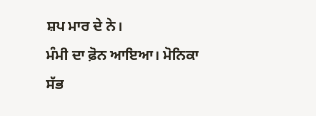ਸ਼ਪ ਮਾਰ ਦੇ ਨੇ।
ਮੰਮੀ ਦਾ ਫ਼ੋਨ ਆਇਆ। ਮੋਨਿਕਾ ਸੱਭ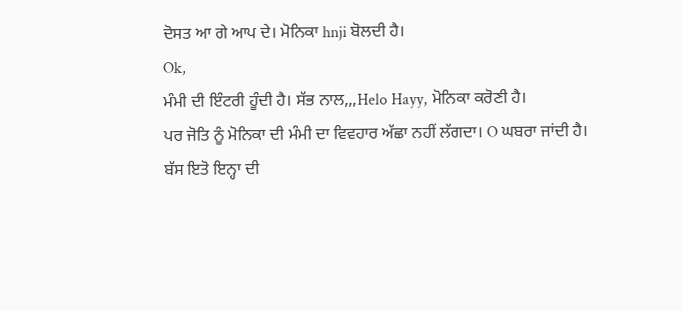ਦੋਸਤ ਆ ਗੇ ਆਪ ਦੇ। ਮੋਨਿਕਾ hnji ਬੋਲਦੀ ਹੈ।
Ok,
ਮੰਮੀ ਦੀ ਇੰਟਰੀ ਹੂੰਦੀ ਹੈ। ਸੱਭ ਨਾਲ,,,Helo Hayy, ਮੋਨਿਕਾ ਕਰੋਣੀ ਹੈ।
ਪਰ ਜੋਤਿ ਨੂੰ ਮੋਨਿਕਾ ਦੀ ਮੰਮੀ ਦਾ ਵਿਵਹਾਰ ਅੱਛਾ ਨਹੀਂ ਲੱਗਦਾ। O ਘਬਰਾ ਜਾਂਦੀ ਹੈ।
ਬੱਸ ਇਤੋ ਇਨ੍ਹਾ ਦੀ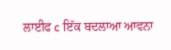ਲਾਈਫ c ਇੱਕ ਬਦਲਾਆ ਆਵਨਾ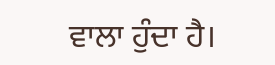ਵਾਲਾ ਹੁੰਦਾ ਹੈ।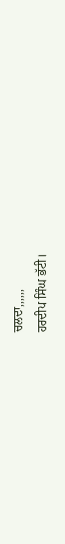ਚਲਦਾ,,,,,,
ਹਰਦੀਪ ਸਿੰਘ ਭੱਟੀ।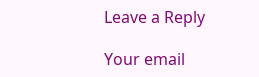Leave a Reply

Your email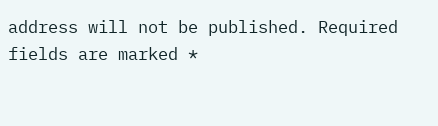address will not be published. Required fields are marked *